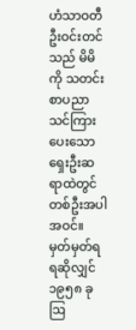ဟံသာဝတီဦးဝင်းတင်သည် မိမိကို သတင်းစာပညာ သင်ကြားပေးသော ရှေးဦးဆရာထဲတွင် တစ်ဦးအပါအဝင်။ မှတ်မှတ်ရရဆိုလျှင် ၁၉၅၈ ခု ဩ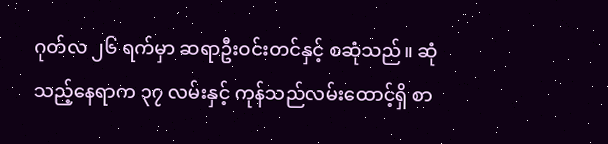ဂုတ်လ ၂၆ ရက်မှာ ဆရာဦးဝင်းတင်နှင့် စဆုံသည်။ ဆုံသည့်နေရာက ၃၇ လမ်းနှင့် ကုန်သည်လမ်းထောင့်ရှိ စာ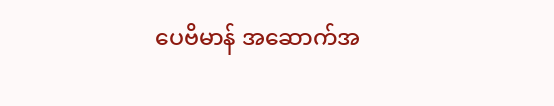ပေဗိမာန် အဆောက်အ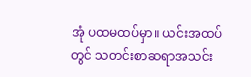အုံ ပထမထပ်မှာ။ ယင်းအထပ်တွင် သတင်းစာဆရာအသင်း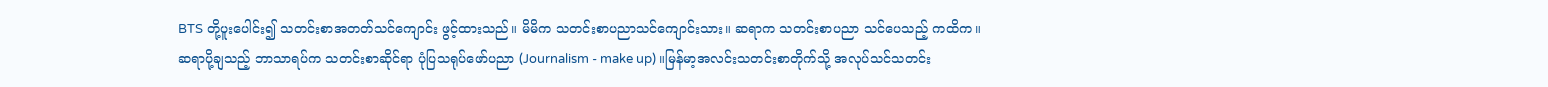BTS တို့ပူးပေါင်း၍ သတင်းစာအတတ်သင်ကျောင်း ဖွင့်ထားသည်။ မိမိက သတင်းစာပညာသင်ကျောင်းသား။ ဆရာက သတင်းစာပညာ သင်ပေသည့် ကထိက။ ဆရာပို့ချသည့် ဘာသာရပ်က သတင်းစာဆိုင်ရာ ပုံပြသရုပ်ဖော်ပညာ (Journalism - make up)။မြန်မာ့အလင်းသတင်းစာတိုက်သို့ အလုပ်သင်သတင်း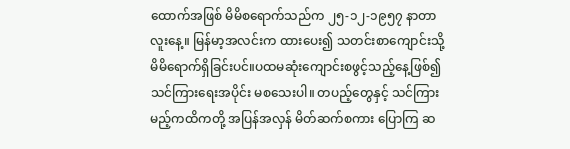ထောက်အဖြစ် မိမိစရောက်သည်က ၂၅-၁၂-၁၉၅၇ နာတာလူးနေ့။ မြန်မာ့အလင်းက ထားပေး၍ သတင်းစာကျောင်းသို့ မိမိရောက်ရှိခြင်းပင်။ပထမဆုံးကျောင်းစဖွင့်သည့်နေ့ဖြစ်၍ သင်ကြားရေးအပိုင်း မစသေးပါ။ တပည့်တွေနှင့် သင်ကြားမည့်ကထိကတို့ အပြန်အလှန် မိတ်ဆက်စကား ပြောကြ ဆ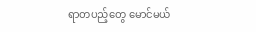ရာတပည့်တွေ မောင်မယ်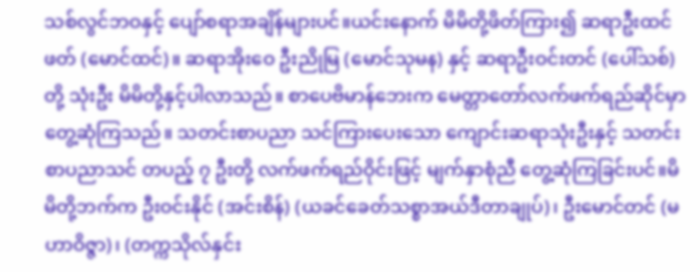သစ်လွင်ဘဝနှင့် ပျော်စရာအချိန်များပင်။ယင်းနောက် မိမိတို့ဖိတ်ကြား၍ ဆရာဦးထင်ဖတ် (မောင်ထင်)။ ဆရာအိုးဝေ ဦးညိုမြ (မောင်သုမန) နှင့် ဆရာဦးဝင်းတင် (ပေါ်သစ်) တို့ သုံးဦး မိမိတို့နှင့်ပါလာသည်။ စာပေဗိမာန်ဘေးက မေတ္တာတော်လက်ဖက်ရည်ဆိုင်မှာ တွေ့ဆုံကြသည်။ သတင်းစာပညာ သင်ကြားပေးသော ကျောင်းဆရာသုံးဦးနှင့် သတင်းစာပညာသင် တပည့် ၇ ဦးတို့ လက်ဖက်ရည်ဝိုင်းဖြင့် မျက်နှာစုံညီ တွေ့ဆုံကြခြင်းပင်။မိမိတို့ဘက်က ဦးဝင်းနိုင် (အင်းစိန်) (ယခင်ခေတ်သစ္စာအယ်ဒီတာချုပ်)၊ ဦးမောင်တင် (မဟာဝိဇ္ဇာ)၊ (တက္ကသိုလ်နှင်း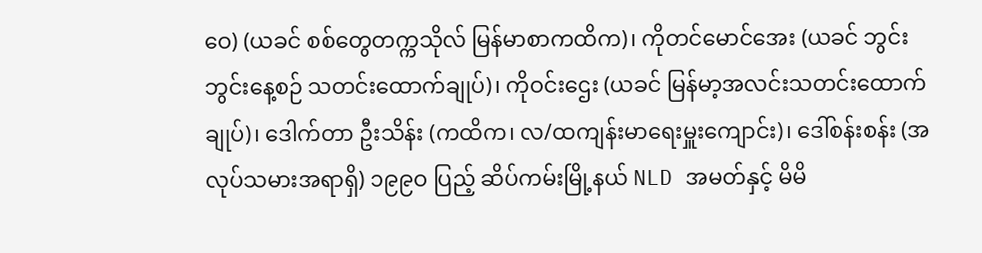ဝေ) (ယခင် စစ်တွေတက္ကသိုလ် မြန်မာစာကထိက)၊ ကိုတင်မောင်အေး (ယခင် ဘွင်းဘွင်းနေ့စဉ် သတင်းထောက်ချုပ်)၊ ကိုဝင်းဌေး (ယခင် မြန်မာ့အလင်းသတင်းထောက်ချုပ်)၊ ဒေါက်တာ ဦးသိန်း (ကထိက၊ လ/ထကျန်းမာရေးမှူးကျောင်း)၊ ဒေါ်စန်းစန်း (အလုပ်သမားအရာရှိ) ၁၉၉ဝ ပြည့် ဆိပ်ကမ်းမြို့နယ် NLD အမတ်နှင့် မိမိ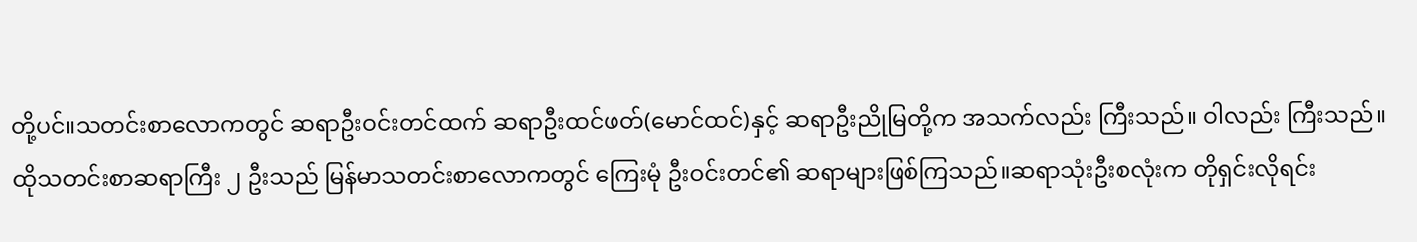တို့ပင်။သတင်းစာလောကတွင် ဆရာဦးဝင်းတင်ထက် ဆရာဦးထင်ဖတ်(မောင်ထင်)နှင့် ဆရာဦးညိုမြတို့က အသက်လည်း ကြီးသည်။ ဝါလည်း ကြီးသည်။ ထိုသတင်းစာဆရာကြီး ၂ ဦးသည် မြန်မာသတင်းစာလောကတွင် ကြေးမုံ ဦးဝင်းတင်၏ ဆရာများဖြစ်ကြသည်။ဆရာသုံးဦးစလုံးက တိုရှင်းလိုရင်း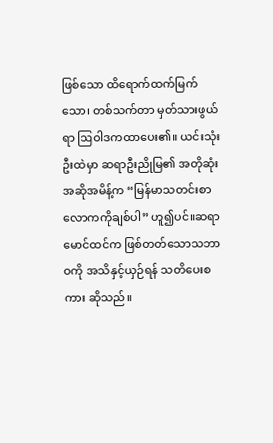ဖြစ်သော ထိရောက်ထက်မြက်သော၊ တစ်သက်တာ မှတ်သားဖွယ်ရာ ဩဝါဒကထာပေး၏။ ယင်းသုံးဦးထဲမှာ ဆရာဦးညိုမြ၏ အတိုဆုံး အဆိုအမိန့်က “မြန်မာသတင်းစာလောကကိုချစ်ပါ” ဟူ၍ပင်။ဆရာမောင်ထင်က ဖြစ်တတ်သောသဘာဝကို အသိနှင့်ယှဉ်ရန် သတိပေးစကား ဆိုသည်။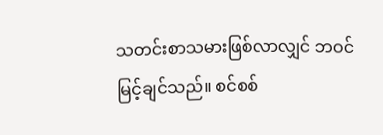သတင်းစာသမားဖြစ်လာလျှင် ဘဝင်မြင့်ချင်သည်။ စင်စစ်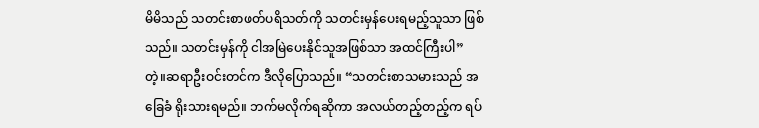မိမိသည် သတင်းစာဖတ်ပရိသတ်ကို သတင်းမှန်ပေးရမည့်သူသာ ဖြစ်သည်။ သတင်းမှန်ကို ငါအမြဲပေးနိုင်သူအဖြစ်သာ အထင်ကြီးပါ”တဲ့။ဆရာဦးဝင်းတင်က ဒီလိုပြောသည်။ “သတင်းစာသမားသည် အခြေခံ ရိုးသားရမည်။ ဘက်မလိုက်ရဆိုကာ အလယ်တည့်တည့်က ရပ်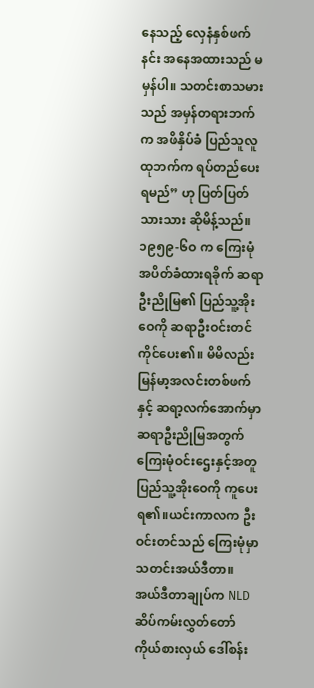နေသည့် လှေနံနှစ်ဖက်နင်း အနေအထားသည် မမှန်ပါ။ သတင်းစာသမားသည် အမှန်တရားဘက်က အဖိနှိပ်ခံ ပြည်သူလူထုဘက်က ရပ်တည်ပေးရမည်” ဟု ပြတ်ပြတ်သားသား ဆိုမိန့်သည်။၁၉၅၉-၆ဝ က ကြေးမုံအပိတ်ခံထားရခိုက် ဆရာဦးညိုမြ၏ ပြည်သူ့အိုးဝေကို ဆရာဦးဝင်းတင် ကိုင်ပေး၏။ မိမိလည်း မြန်မာ့အလင်းတစ်ဖက်နှင့် ဆရာ့လက်အောက်မှာ ဆရာဦးညိုမြအတွက် ကြေးမုံဝင်းဌေးနှင့်အတူ ပြည်သူ့အိုးဝေကို ကူပေးရ၏။ယင်းကာလက ဦးဝင်းတင်သည် ကြေးမုံမှာ သတင်းအယ်ဒီတာ။ အယ်ဒီတာချုပ်က NLD ဆိပ်ကမ်းလွှတ်တော်ကိုယ်စားလှယ် ဒေါ်စန်း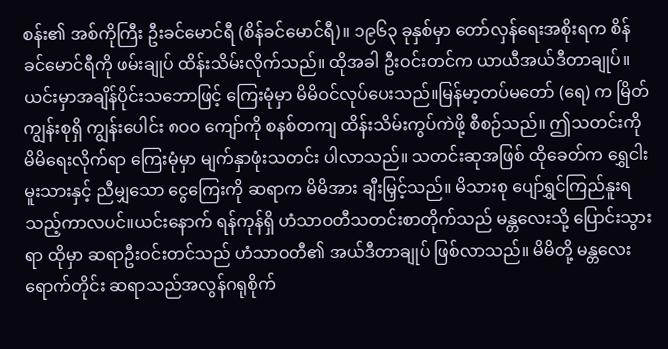စန်း၏ အစ်ကိုကြီး ဦးခင်မောင်ရီ (စိန်ခင်မောင်ရီ)။ ၁၉၆၃ ခုနှစ်မှာ တော်လှန်ရေးအစိုးရက စိန်ခင်မောင်ရီကို ဖမ်းချုပ် ထိန်းသိမ်းလိုက်သည်။ ထိုအခါ ဦးဝင်းတင်က ယာယီအယ်ဒီတာချုပ်။ ယင်းမှာအချိန်ပိုင်းသဘောဖြင့် ကြေးမုံမှာ မိမိဝင်လုပ်ပေးသည်။မြန်မာ့တပ်မတော် (ရေ) က မြိတ်ကျွန်းစုရှိ ကျွန်းပေါင်း ၈ဝဝ ကျော်ကို စနစ်တကျ ထိန်းသိမ်းကွပ်ကဲဖို့ စီစဉ်သည်။ ဤသတင်းကို မိမိရေးလိုက်ရာ ကြေးမုံမှာ မျက်နှာဖုံးသတင်း ပါလာသည်။ သတင်းဆုအဖြစ် ထိုခေတ်က ရွှေငါးမူးသားနှင့် ညီမျှသော ငွေကြေးကို ဆရာက မိမိအား ချီးမြှင့်သည်။ မိသားစု ပျော်ရွှင်ကြည်နူးရသည့်ကာလပင်။ယင်းနောက် ရန်ကုန်ရှိ ဟံသာဝတီသတင်းစာတိုက်သည် မန္တလေးသို့ ပြောင်းသွားရာ ထိုမှာ ဆရာဦးဝင်းတင်သည် ဟံသာဝတီ၏ အယ်ဒီတာချုပ် ဖြစ်လာသည်။ မိမိတို့ မန္တလေးရောက်တိုင်း ဆရာသည်အလွန်ဂရုစိုက်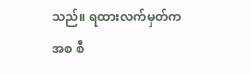သည်။ ရထားလက်မှတ်ကအစ စီ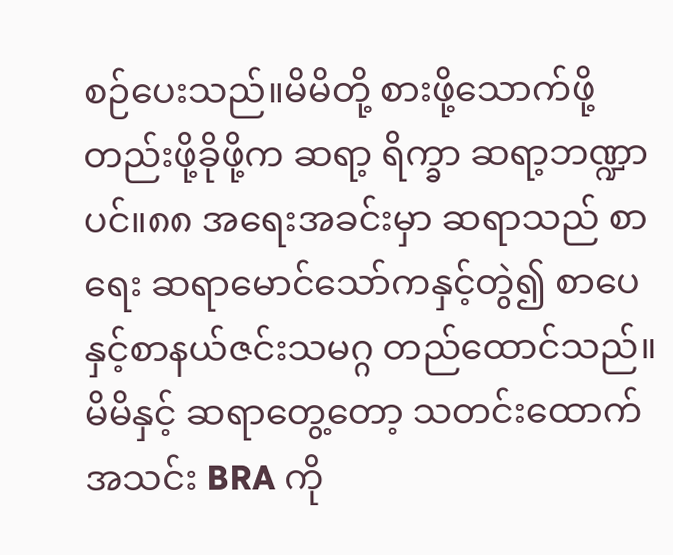စဉ်ပေးသည်။မိမိတို့ စားဖို့သောက်ဖို့ တည်းဖို့ခိုဖို့က ဆရာ့ ရိက္ခာ ဆရာ့ဘဏ္ဍာပင်။၈၈ အရေးအခင်းမှာ ဆရာသည် စာရေး ဆရာမောင်သော်ကနှင့်တွဲ၍ စာပေနှင့်စာနယ်ဇင်းသမဂ္ဂ တည်ထောင်သည်။ မိမိနှင့် ဆရာတွေ့တော့ သတင်းထောက်အသင်း BRA ကို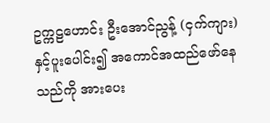ဥက္ကဠဟောင်း ဦးအောင်ညွန့် (ငှက်ကျား)နှင့်ပူးပေါင်း၍ အကောင်အထည်ဖော်နေသည်ကို အားပေး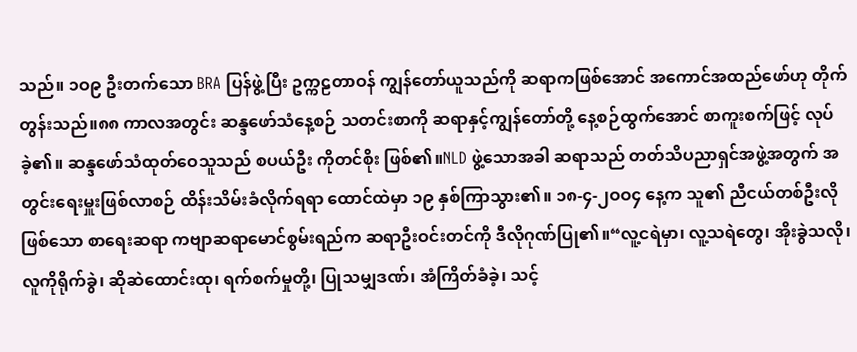သည်။ ၁ဝ၉ ဦးတက်သော BRA ပြန်ဖွဲ့ပြီး ဥက္ကဠတာဝန် ကျွန်တော်ယူသည်ကို ဆရာကဖြစ်အောင် အကောင်အထည်ဖော်ဟု တိုက်တွန်းသည်။၈၈ ကာလအတွင်း ဆန္ဒဖော်သံနေ့စဉ် သတင်းစာကို ဆရာနှင့်ကျွန်တော်တို့ နေ့စဉ်ထွက်အောင် စာကူးစက်ဖြင့် လုပ်ခဲ့၏။ ဆန္ဒဖော်သံထုတ်ဝေသူသည် စပယ်ဦး ကိုတင်စိုး ဖြစ်၏။NLD ဖွဲ့သောအခါ ဆရာသည် တတ်သိပညာရှင်အဖွဲ့အတွက် အတွင်းရေးမှူးဖြစ်လာစဉ် ထိန်းသိမ်းခံလိုက်ရရာ ထောင်ထဲမှာ ၁၉ နှစ်ကြာသွား၏။ ၁၈-၄-၂ဝဝ၄ နေ့က သူ၏ ညီငယ်တစ်ဦးလိုဖြစ်သော စာရေးဆရာ ကဗျာဆရာမောင်စွမ်းရည်က ဆရာဦးဝင်းတင်ကို ဒီလိုဂုဏ်ပြု၏။“လူ့ငရဲမှာ၊ လူ့သရဲတွေ၊ အိုးခွဲသလို၊ လူကိုရိုက်ခွဲ၊ ဆိုဆဲထောင်းထု၊ ရက်စက်မှုတို့၊ ပြုသမျှဒဏ်၊ အံကြိတ်ခံခဲ့၊ သင့်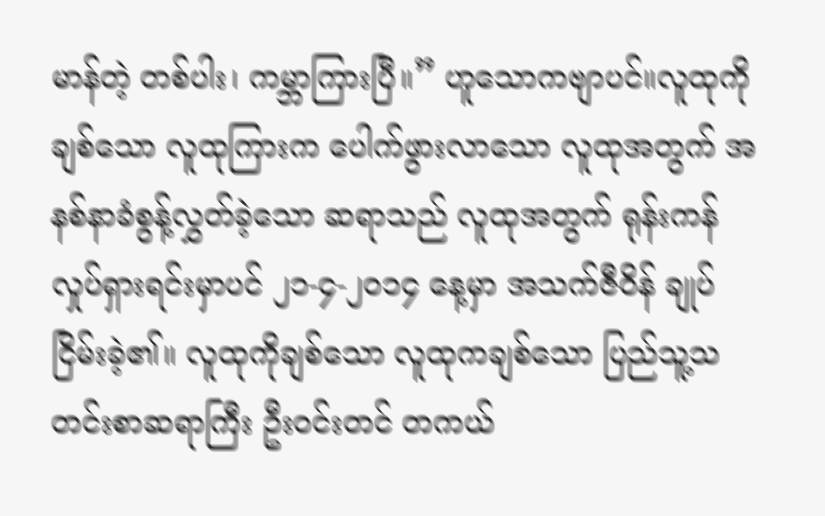မာန်တဲ့ တစ်ပါး၊ ကမ္ဘာကြားပြီ။” ဟူသောကဗျာပင်။လူထုကိုချစ်သော လူထုကြားက ပေါက်ဖွားလာသော လူထုအတွက် အနစ်နာခံစွန့်လွှတ်ခဲ့သော ဆရာသည် လူထုအတွက် ရုန်းကန်လှုပ်ရှားရင်းမှာပင် ၂၁-၄-၂ဝ၁၄ နေ့မှာ အသက်ဇီဝိန် ချုပ်ငြိမ်းခဲ့၏။ လူထုကိုချစ်သော လူထုကချစ်သော ပြည်သူ့သတင်းစာဆရာကြီး ဦးဝင်းတင် တကယ်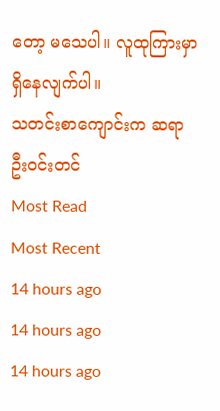တော့ မသေပါ။ လူထုကြားမှာ ရှိနေလျက်ပါ။
သတင်းစာကျောင်းက ဆရာဦးဝင်းတင်
Most Read
Most Recent
14 hours ago
14 hours ago
14 hours ago